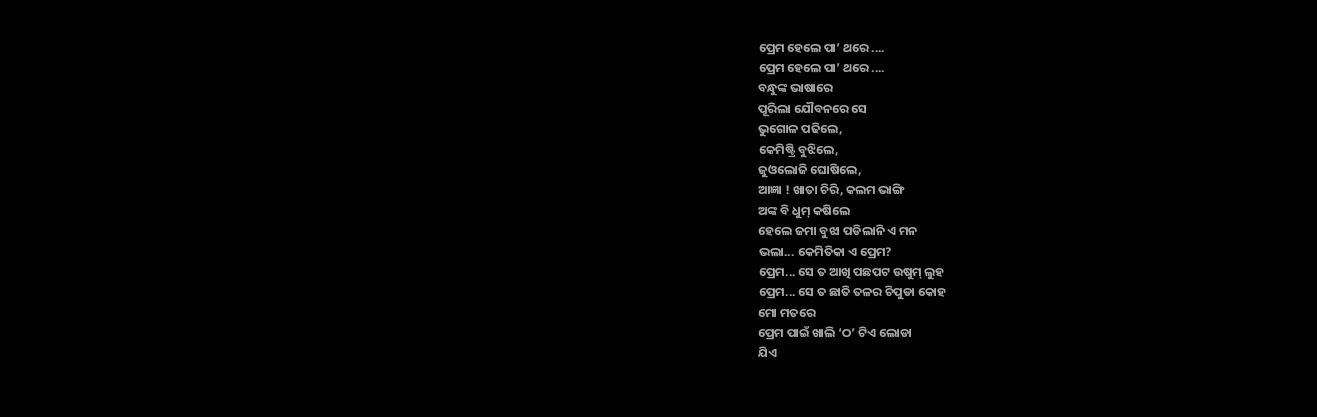ପ୍ରେମ ହେଲେ ପା’ ଥରେ ....
ପ୍ରେମ ହେଲେ ପା’ ଥରେ ....
ବନ୍ଧୁଙ୍କ ଭାଷାରେ
ପୂରିଲା ଯୌବନରେ ସେ
ଭୁଗୋଳ ପଢିଲେ,
କେମିଷ୍ଟ୍ରି ବୁଝିଲେ,
ଜୁଓଲୋଜି ଘୋଷିଲେ,
ଆଜ୍ଞା ! ଖାତା ଚିରି, କଲମ ଭାଙ୍ଗି
ଅଙ୍କ ବି ଧୁମ୍ କଷିଲେ
ହେଲେ ଜମା ବୁଝା ପଡିଲାନି ଏ ମନ
ଭଲା... କେମିତିକା ଏ ପ୍ରେମ?
ପ୍ରେମ... ସେ ତ ଆଖି ପଛପଟ ଉଷୁମ୍ ଲୁହ
ପ୍ରେମ... ସେ ତ ଛାତି ତଳର ଚିପୁଡା କୋହ
ମୋ ମତରେ
ପ୍ରେମ ପାଇଁ ଖାଲି ‘ଠ’ ଟିଏ ଲୋଡା
ଯିଏ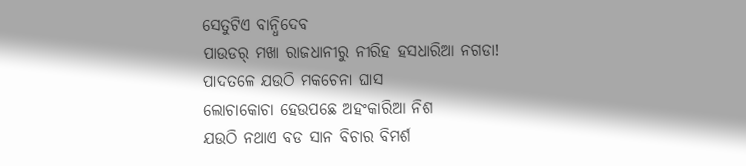ସେତୁଟିଏ ବାନ୍ଧିଦେବ
ପାଉଡର୍ ମଖା ରାଜଧାନୀରୁ ନୀରିହ ହସଧାରିଆ ନଗଡା!
ପାଦତଳେ ଯଉଠି ମକଚେନା ଘାସ
ଲୋଚାକୋଚା ହେଉପଛେ ଅହଂକାରିଆ ନିଶ
ଯଉଠି ନଥାଏ ବଡ ସାନ ବିଚାର ବିମର୍ଶ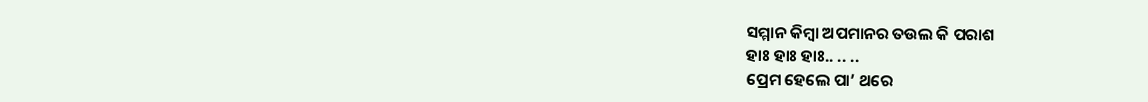ସମ୍ମାନ କିମ୍ବା ଅପମାନର ତଉଲ କି ପରାଶ
ହାଃ ହାଃ ହାଃ.. .. ..
ପ୍ରେମ ହେଲେ ପା’ ଥରେ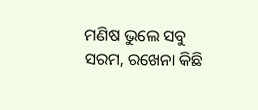ମଣିଷ ଭୁଲେ ସବୁ ସରମ, ରଖେନା କିଛି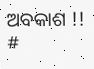ଅବକାଶ !!
#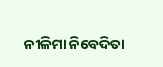ନୀଳିମା ନିବେଦିତା